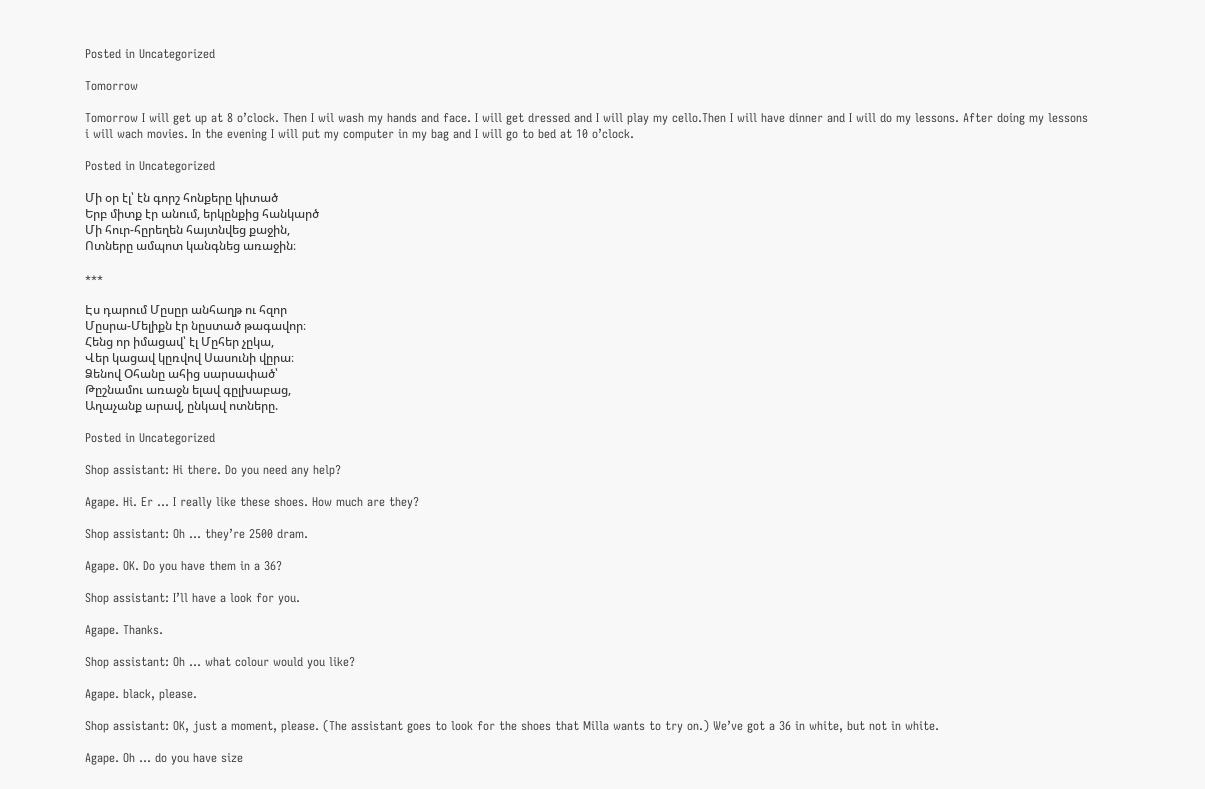Posted in Uncategorized

Tomorrow

Tomorrow I will get up at 8 o’clock. Then I wil wash my hands and face. I will get dressed and I will play my cello.Then I will have dinner and I will do my lessons. After doing my lessons i will wach movies. In the evening I will put my computer in my bag and I will go to bed at 10 o’clock.

Posted in Uncategorized

Մի օր էլ՝ էն գորշ հոնքերը կիտած
Երբ միտք էր անում, երկընքից հանկարծ
Մի հուր-հըրեղեն հայտնվեց քաջին,
Ոտները ամպոտ կանգնեց առաջին։

***

Էս դարում Մըսըր անհաղթ ու հզոր
Մըսրա-Մելիքն էր նըստած թագավոր։
Հենց որ իմացավ՝ էլ Մըհեր չըկա,
Վեր կացավ կըռվով Սասունի վըրա։
Ձենով Օհանը ահից սարսափած՝
Թըշնամու առաջն ելավ գըլխաբաց,
Աղաչանք արավ, ընկավ ոտները.

Posted in Uncategorized

Shop assistant: Hi there. Do you need any help?

Agape. Hi. Er … I really like these shoes. How much are they?

Shop assistant: Oh … they’re 2500 dram.

Agape. OK. Do you have them in a 36?

Shop assistant: I’ll have a look for you.

Agape. Thanks.

Shop assistant: Oh … what colour would you like?

Agape. black, please.

Shop assistant: OK, just a moment, please. (The assistant goes to look for the shoes that Milla wants to try on.) We’ve got a 36 in white, but not in white.

Agape. Oh … do you have size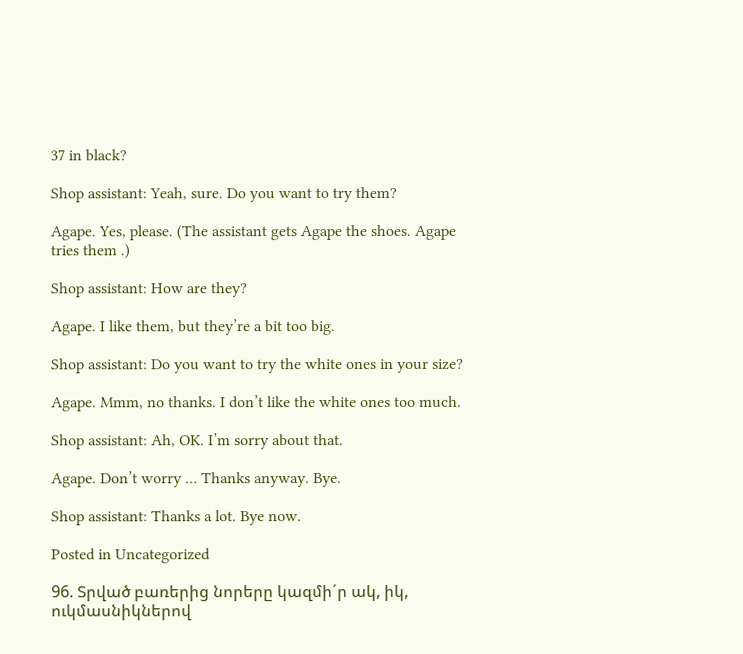37 in black?

Shop assistant: Yeah, sure. Do you want to try them?

Agape. Yes, please. (The assistant gets Agape the shoes. Agape tries them .)

Shop assistant: How are they?

Agape. I like them, but they’re a bit too big.

Shop assistant: Do you want to try the white ones in your size?

Agape. Mmm, no thanks. I don’t like the white ones too much.

Shop assistant: Ah, OK. I’m sorry about that.

Agape. Don’t worry … Thanks anyway. Bye.

Shop assistant: Thanks a lot. Bye now.

Posted in Uncategorized

96. Տրված բառերից նորերը կազմի´ր ակ, իկ, ուկմասնիկներով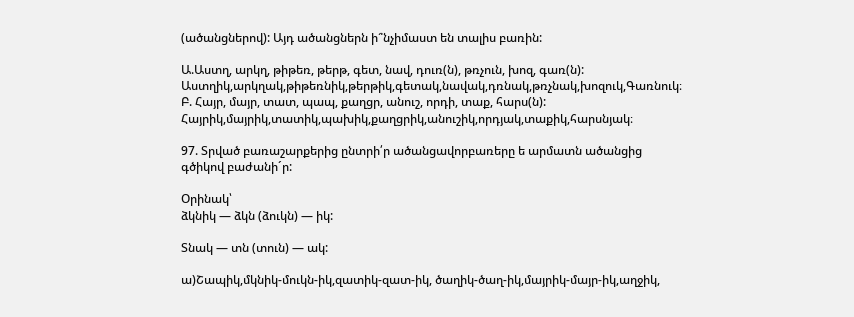(ածանցներով): Այդ ածանցներն ի՞նչիմաստ են տալիս բառին:

Ա.Աստղ, արկղ, թիթեռ, թերթ, գետ, նավ, դուռ(ն), թռչուն, խոզ, գառ(ն): Աստղիկ,արկղակ,թիթեռնիկ,թերթիկ,գետակ,նավակ,դռնակ,թռչնակ,խոզուկ,Գառնուկ։
Բ. Հայր, մայր, տատ, պապ, քաղցր, անուշ, որդի, տաք, հարս(ն): Հայրիկ,մայրիկ,տատիկ,պախիկ,քաղցրիկ,անուշիկ,որդյակ,տաքիկ,հարսնյակ։

97. Տրված բառաշարքերից ընտրի՛ր ածանցավորբառերը ե արմատն ածանցից գծիկով բաժանի´ր:

Օրինակ՝
ձկնիկ — ձկն (ձուկն) — իկ:

Տնակ — տն (տուն) — ակ:

ա)Շապիկ,մկնիկ-մուկն-իկ,զատիկ-զատ-իկ, ծաղիկ-ծաղ-իկ,մայրիկ-մայր-իկ,աղջիկ,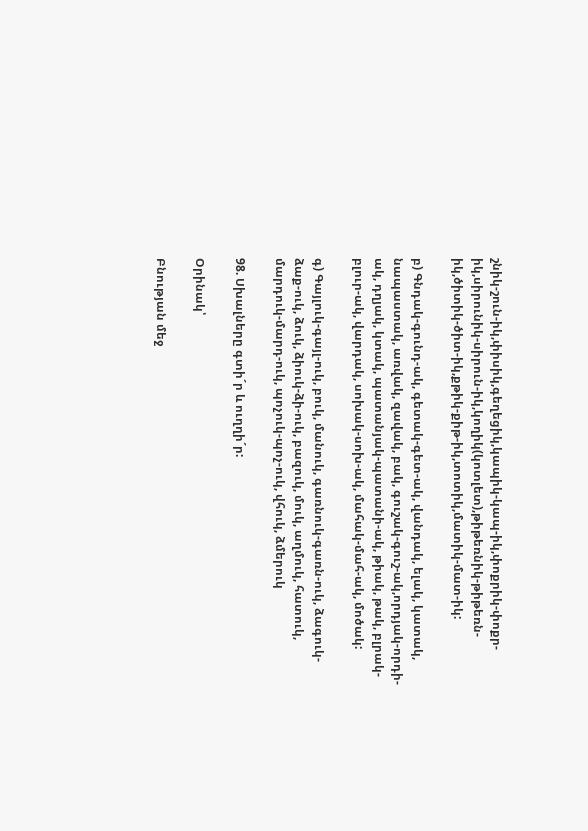շնիկ-շուն-իկ,փիսիկ,գեղեցիկ,կապիկ-կապ-իկ,փոքրիկ-փոքր-իկ,սիրունիկ-սիրուն-իկ,կողիկ(կոտլետ),թիթեռնիկ-թիթեռն-իկ,ծիտիկ-ծիտ-իկ,քթիկ-քիթ-իկ,տոտիկ,մատիկ-մատ-իկ:

բ) Գնդակ-գունդ-ակ, գետակ-գետ-ակ, վանդակ, ելակ, կատակ, նապաստակ, առվակ, զավակ, բակ, գուշակ-գուշ-ակ,որդյակ-որդի-ակ, դղյակ, կտակ, պատանյակ-պատանի-ակ, թիակ, թակ, բլրակ-բլուր-ակ, վարդակ, սոխակ-սոխ-ակ, մահակ-մահ-ակ, մոծակ:

գ) Գայլուկ-գայլ-ուկ, բուկ, մանուկ, գառնուկ-գառն-ուկ, ձագուկ-ձաք-ուկ, ձուկ, ձիուկ-ձի-ուկ, բազուկ, մուկ, աղմուկ, հատուկ, մարդուկ-մարդ-ուկ, պոչուկ-պոչ-ուկ, վհուկ, ձմերուկ

98. Սխալները գտի´ր և ուղղի´ր:

Օրինակ՝

Բնության մեջ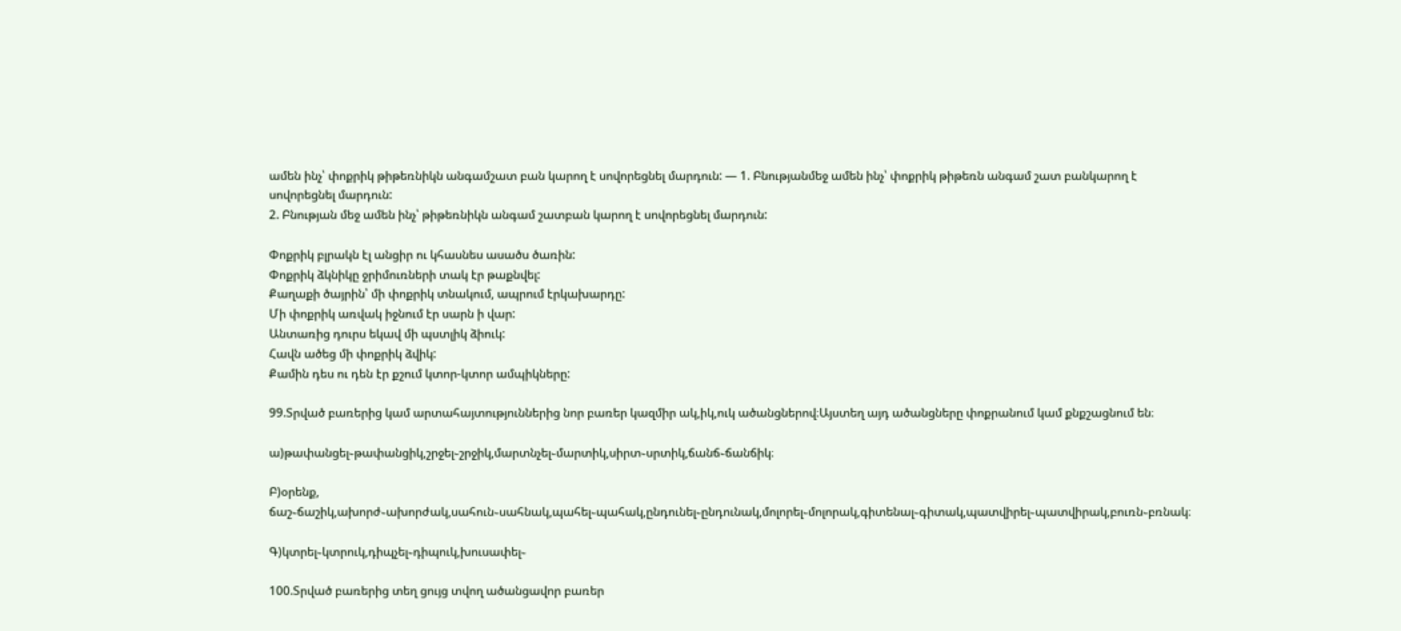ամեն ինչ՝ փոքրիկ թիթեռնիկն անգամշատ բան կարող է սովորեցնել մարդուն: — 1. Բնությանմեջ ամեն ինչ՝ փոքրիկ թիթեռն անգամ շատ բանկարող է սովորեցնել մարդուն:
2. Բնության մեջ ամեն ինչ՝ թիթեռնիկն անգամ շատբան կարող է սովորեցնել մարդուն:

Փոքրիկ բլրակն էլ անցիր ու կհասնես ասածս ծառին:
Փոքրիկ ձկնիկը ջրիմուռների տակ էր թաքնվել:
Քաղաքի ծայրին՝ մի փոքրիկ տնակում, ապրում էրկախարդը:
Մի փոքրիկ առվակ իջնում էր սարն ի վար:
Անտառից դուրս եկավ մի պստլիկ ձիուկ:
Հավն ածեց մի փոքրիկ ձվիկ:
Քամին դես ու դեն էր քշում կտոր-կտոր ամպիկները:

99.Տրված բառերից կամ արտահայտություններից նոր բառեր կազմիր ակ,իկ,ուկ ածանցներով։Այստեղ այդ ածանցները փոքրանում կամ քնքշացնում են։

ա)թափանցել֊թափանցիկ,շրջել֊շրջիկ,մարտնչել֊մարտիկ,սիրտ֊սրտիկ,ճանճ֊ճանճիկ։

Բ)օրենք, ճաշ֊ճաշիկ,ախորժ֊ախորժակ,սահուն֊սահնակ,պահել֊պահակ,ընդունել֊ընդունակ,մոլորել֊մոլորակ,գիտենալ֊գիտակ,պատվիրել֊պատվիրակ,բուռն֊բռնակ։

Գ)կտրել֊կտրուկ,դիպչել֊դիպուկ,խուսափել֊

100.Տրված բառերից տեղ ցույց տվող ածանցավոր բառեր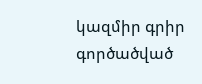կազմիր գրիր գործածված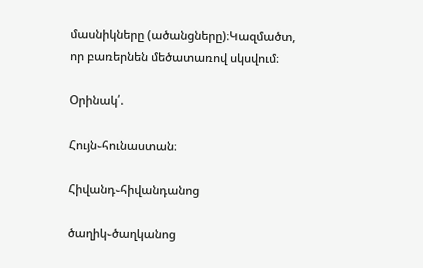մասնիկները (ածանցները)։Կազմածտ, որ բառերնեն մեծատառով սկսվում։

Օրինակ՛.

Հույն֊հունաստան։

Հիվանդ֊հիվանդանոց

ծաղիկ֊ծաղկանոց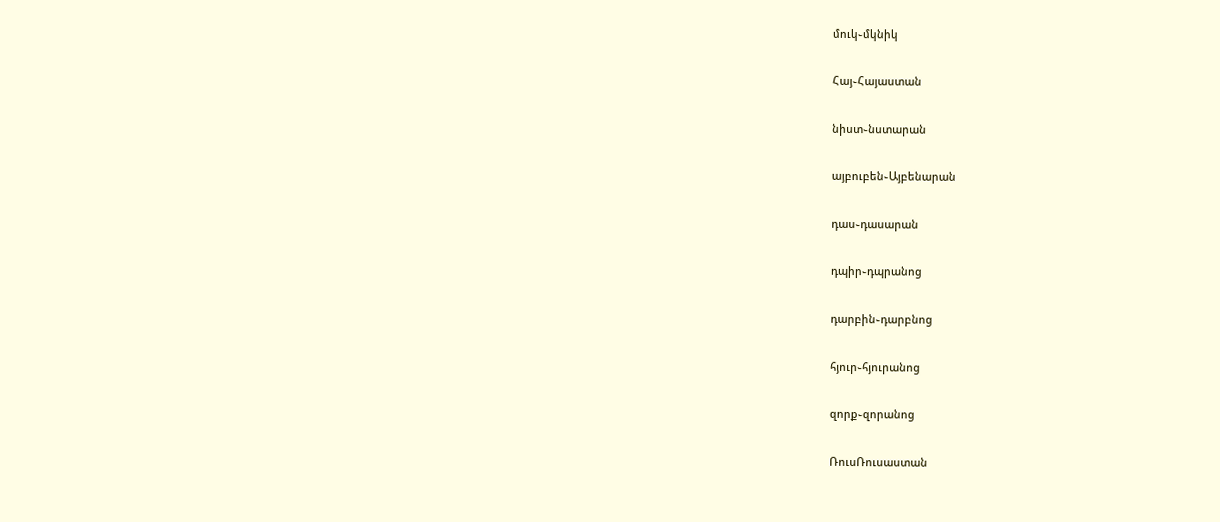մուկ֊մկնիկ

Հայ֊Հայաստան

նիստ֊նստարան

այբուբեն֊Այբենարան

դաս֊դասարան

դպիր֊դպրանոց

դարբին֊դարբնոց

հյուր֊հյուրանոց

զորք֊զորանոց

ՌուսՌուսաստան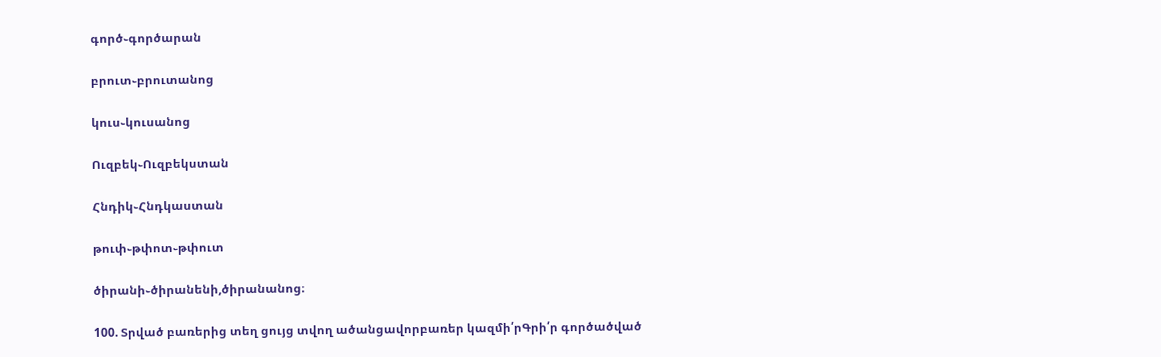գործ֊գործարան

բրուտ֊բրուտանոց

կուս֊կուսանոց

Ուզբեկ֊Ուզբեկստան

Հնդիկ֊Հնդկաստան

թուփ֊թփոտ֊թփուտ

ծիրանի֊ծիրանենի,ծիրանանոց։

100. Տրված բառերից տեղ ցույց տվող ածանցավորբառեր կազմի՛րԳրի՛ր գործածված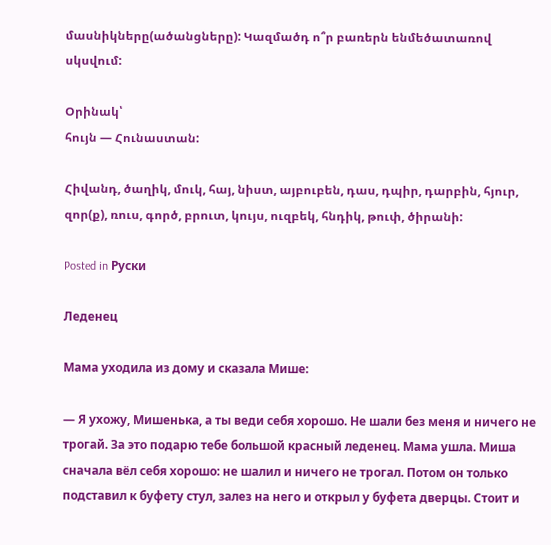մասնիկները(ածանցները): Կազմածդ ո՞ր բառերն ենմեծատառով սկսվում:

Օրինակ՝
հույն — Հունաստան:

Հիվանդ, ծաղիկ, մուկ, հայ, նիստ, այբուբեն, դաս, դպիր, դարբին, հյուր, զոր(ք), ռուս, գործ, բրուտ, կույս, ուզբեկ, հնդիկ, թուփ, ծիրանի:

Posted in Руски

Леденец

Мама уходила из дому и сказала Мише:

— Я ухожу, Мишенька, а ты веди себя хорошо. Не шали без меня и ничего не трогай. За это подарю тебе большой красный леденец. Мама ушла. Миша сначала вёл себя хорошо: не шалил и ничего не трогал. Потом он только подставил к буфету стул, залез на него и открыл у буфета дверцы. Стоит и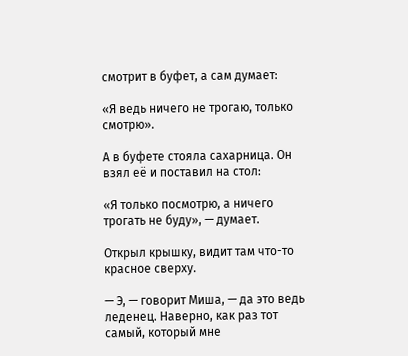смотрит в буфет, а сам думает:

«Я ведь ничего не трогаю, только смотрю».

А в буфете стояла сахарница. Он взял её и поставил на стол:

«Я только посмотрю, а ничего трогать не буду», — думает.

Открыл крышку, видит там что-то красное сверху.

— Э, — говорит Миша, — да это ведь леденец. Наверно, как раз тот самый, который мне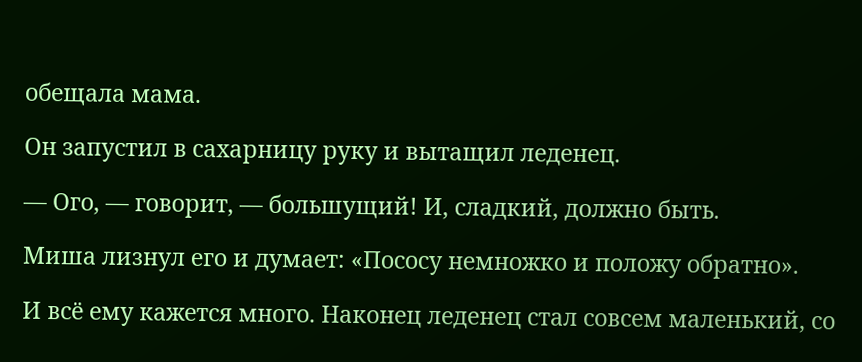обещала мама.

Он запустил в сахарницу руку и вытащил леденец.

— Ого, — говорит, — большущий! И, сладкий, должно быть.

Миша лизнул его и думает: «Пососу немножко и положу обратно».

И всё ему кажется много. Наконец леденец стал совсем маленький, со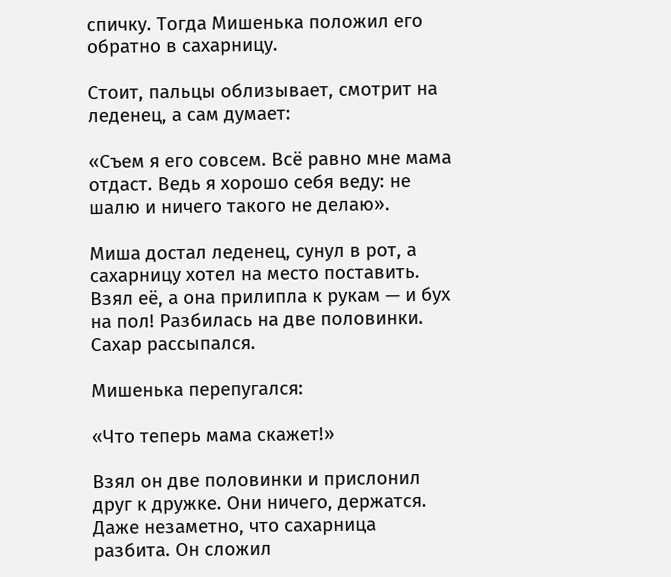спичку. Toгдa Мишенька положил его обратно в сахарницу.

Стоит, пальцы облизывает, смотрит на леденец, а сам думает:

«Съем я его совсем. Всё равно мне мама отдаст. Ведь я хорошо себя веду: не шалю и ничего такого не делаю».

Миша достал леденец, сунул в рот, а сахарницу хотел на место поставить. Взял её, а она прилипла к рукам — и бух на пол! Разбилась на две половинки. Сахар рассыпался.

Мишенька перепугался:

«Что теперь мама скажет!»

Взял он две половинки и прислонил друг к дружке. Они ничего, держатся. Даже незаметно, что сахарница разбита. Он сложил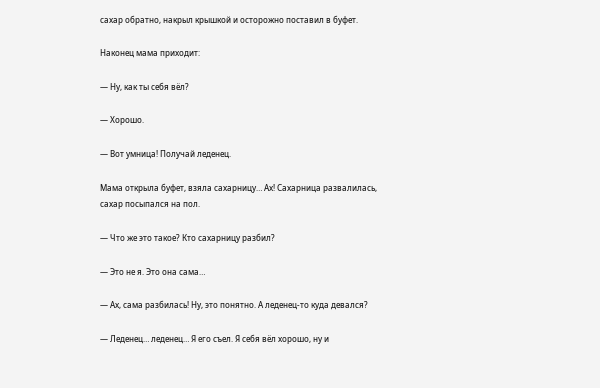сахар обратно, накрыл крышкой и осторожно поставил в буфет.

Наконец мама приходит:

— Ну, как ты себя вёл?

— Хорошо.

— Вот умница! Получай леденец.

Мама открыла буфет, взяла сахарницу… Ах! Сахарница развалилась, сахар посыпался на пол.

— Что же это такое? Кто сахарницу разбил?

— Это не я. Это она сама…

— Ах, сама разбилась! Ну, это понятно. А леденец-то куда девался?

— Леденец… леденец… Я его съел. Я себя вёл хорошо, ну и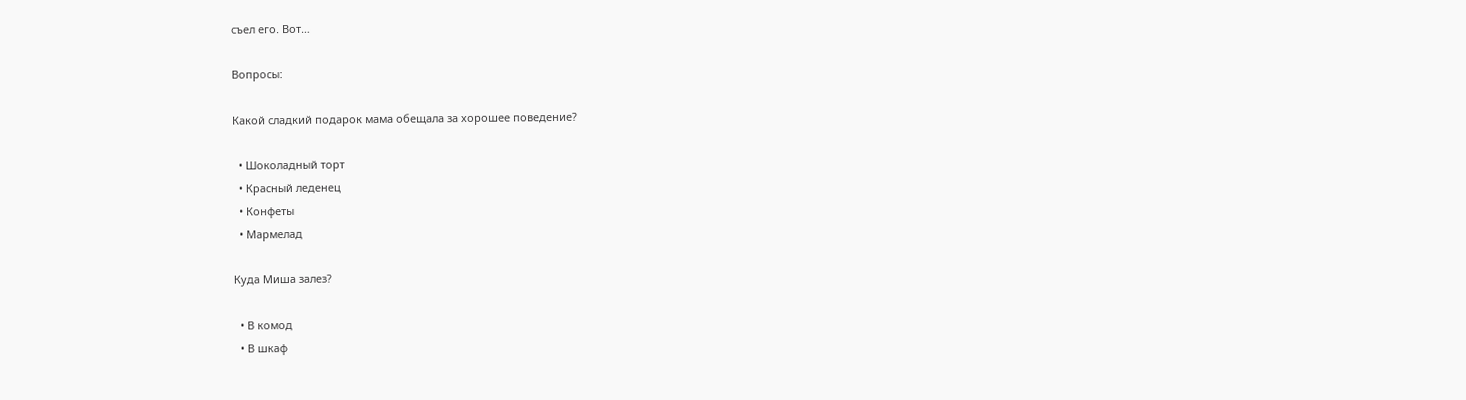съел его. Вот…

Вопросы:

Какой сладкий подарок мама обещала за хорошее поведение?

  • Шоколадный торт
  • Красный леденец
  • Конфеты
  • Мармелад

Куда Миша залез?

  • В комод
  • В шкаф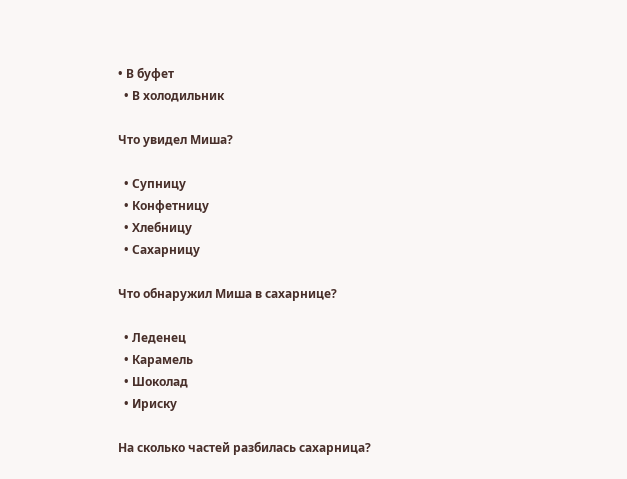• В буфет
  • В холодильник

Что увидел Миша?

  • Супницу
  • Конфетницу
  • Хлебницу
  • Сахарницу

Что обнаружил Миша в сахарнице?

  • Леденец
  • Карамель
  • Шоколад
  • Ириску

На сколько частей разбилась сахарница?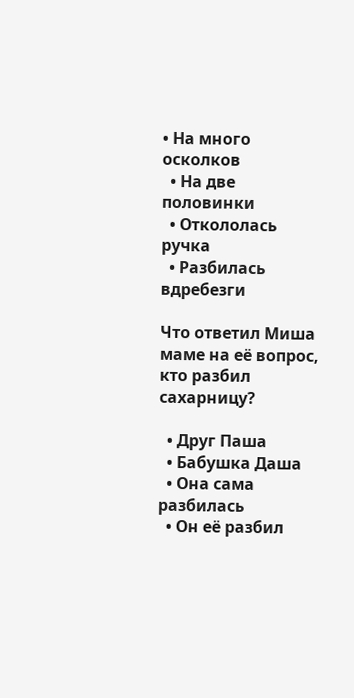• На много осколков
  • На две половинки
  • Откололась ручка
  • Разбилась вдребезги

Что ответил Миша маме на её вопрос, кто разбил сахарницу?

  • Друг Паша
  • Бабушка Даша
  • Она сама разбилась
  • Он её разбил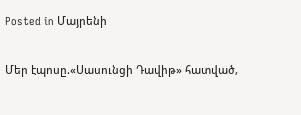Posted in Մայրենի

Մեր էպոսը.«Սասունցի Դավիթ» հատված,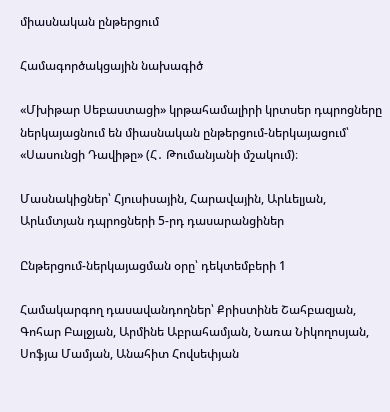միասնական ընթերցում

Համագործակցային նախագիծ

«Մխիթար Սեբաստացի» կրթահամալիրի կրտսեր դպրոցները ներկայացնում են միասնական ընթերցում-ներկայացում՝ «Սասունցի Դավիթը» (Հ․ Թումանյանի մշակում)։

Մասնակիցներ՝ Հյուսիսային, Հարավային, Արևելյան, Արևմտյան դպրոցների 5-րդ դասարանցիներ

Ընթերցում-ներկայացման օրը՝ դեկտեմբերի 1

Համակարգող դասավանդողներ՝ Քրիստինե Շահբազյան, Գոհար Բալջյան, Արմինե Աբրահամյան, Նառա Նիկողոսյան, Սոֆյա Մամյան, Անահիտ Հովսեփյան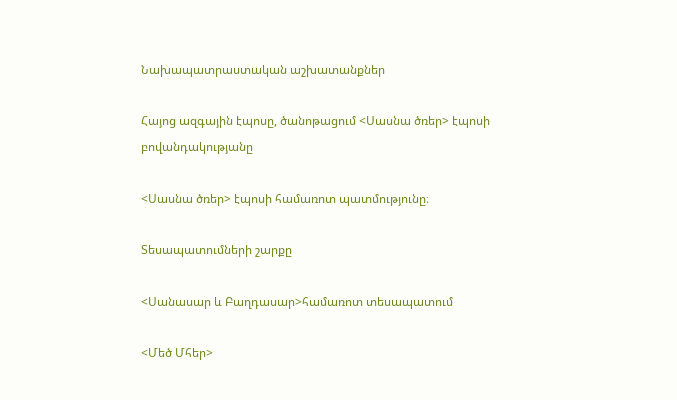Նախապատրաստական աշխատանքներ

Հայոց ազգային էպոսը, ծանոթացում <Սասնա ծռեր> էպոսի բովանդակությանը

<Սասնա ծռեր> էպոսի համառոտ պատմությունը։

Տեսապատումների շարքը

<Սանասար և Բաղդասար>համառոտ տեսապատում

<Մեծ Մհեր>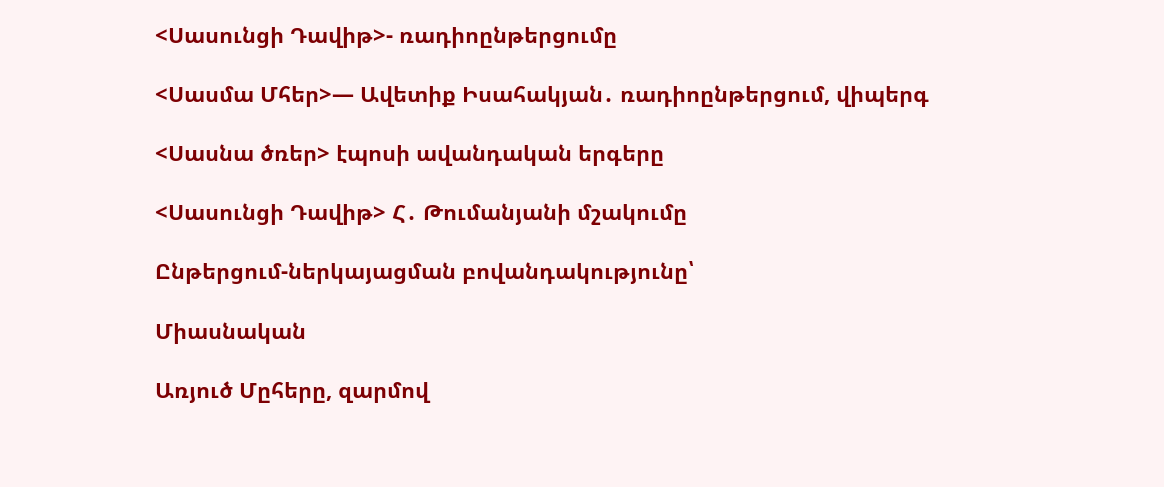<Սասունցի Դավիթ>- ռադիոընթերցումը

<Սասմա Մհեր>— Ավետիք Իսահակյան․ ռադիոընթերցում, վիպերգ

<Սասնա ծռեր> էպոսի ավանդական երգերը

<Սասունցի Դավիթ> Հ․ Թումանյանի մշակումը

Ընթերցում-ներկայացման բովանդակությունը՝

Միասնական

Առյուծ Մըհերը, զարմով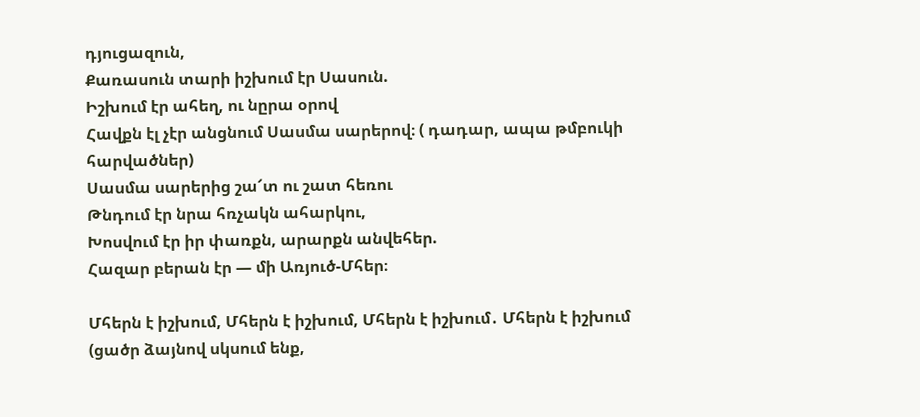դյուցազուն,
Քառասուն տարի իշխում էր Սասուն.
Իշխում էր ահեղ, ու նըրա օրով
Հավքն էլ չէր անցնում Սասմա սարերով։ ( դադար, ապա թմբուկի հարվածներ)
Սասմա սարերից շա՜տ ու շատ հեռու
Թնդում էր նրա հռչակն ահարկու,
Խոսվում էր իր փառքն, արարքն անվեհեր.
Հազար բերան էր — մի Առյուծ-Մհեր։

Մհերն է իշխում, Մհերն է իշխում, Մհերն է իշխում․ Մհերն է իշխում (ցածր ձայնով սկսում ենք,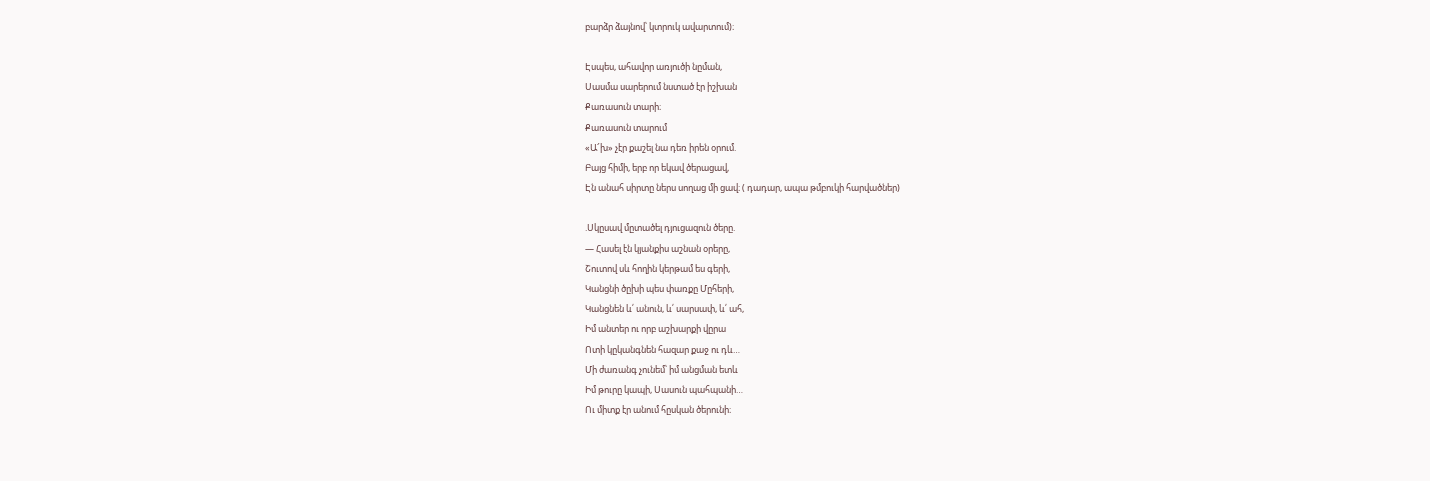բարձր ձայնով՝ կտրուկ ավարտում)։

Էսպես, ահավոր առյուծի նըման,
Սասմա սարերում նստած էր իշխան
Քառասուն տարի։
Քառասուն տարում
«Ա՜խ» չէր քաշել նա դեռ իրեն օրում.
Բայց հիմի, երբ որ եկավ ծերացավ,
Էն անահ սիրտը ներս սողաց մի ցավ։ ( դադար, ապա թմբուկի հարվածներ)

.Սկըսավ մըտածել դյուցազուն ծերը.
— Հասել էն կյանքիս աշնան օրերը,
Շուտով սև հողին կերթամ ես գերի,
Կանցնի ծըխի պես փառքը Մըհերի,
Կանցնեն և՛ անուն, և՛ սարսափ, և՛ ահ,
Իմ անտեր ու որբ աշխարքի վըրա
Ոտի կըկանգնեն հազար քաջ ու դև…
Մի ժառանգ չունեմ՝ իմ անցման ետև
Իմ թուրը կապի, Սասուն պահպանի…
Ու միտք էր անում հըսկան ծերունի։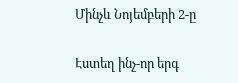Մինչև Նոյեմբերի 2-ը

Էստեղ ինչ-որ երգ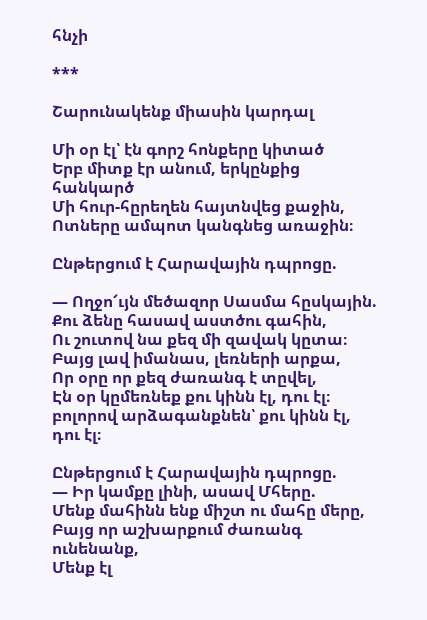հնչի

***

Շարունակենք միասին կարդալ

Մի օր էլ՝ էն գորշ հոնքերը կիտած
Երբ միտք էր անում, երկընքից հանկարծ
Մի հուր-հըրեղեն հայտնվեց քաջին,
Ոտները ամպոտ կանգնեց առաջին։

Ընթերցում է Հարավային դպրոցը.

— Ողջո՜ւյն մեծազոր Սասմա հըսկային.
Քու ձենը հասավ աստծու գահին,
Ու շուտով նա քեզ մի զավակ կըտա։
Բայց լավ իմանաս, լեռների արքա,
Որ օրը որ քեզ ժառանգ է տըվել,
Էն օր կըմեռնեք քու կինն էլ, դու էլ։ բոլորով արձագանքնեն՝ քու կինն էլ, դու էլ։

Ընթերցում է Հարավային դպրոցը.
— Իր կամքը լինի, ասավ Մհերը.
Մենք մահինն ենք միշտ ու մահը մերը,
Բայց որ աշխարքում ժառանգ ունենանք,
Մենք էլ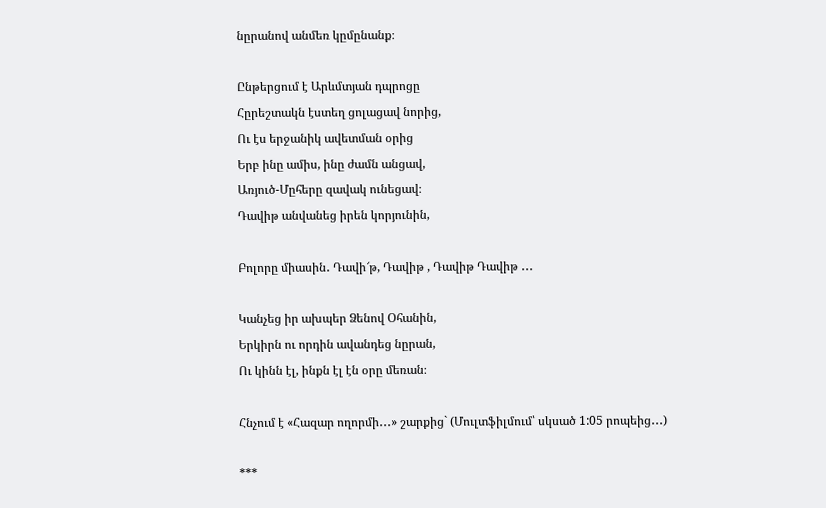նըրանով անմեռ կըմընանք։

Ընթերցում է Արևմտյան դպրոցը
Հըրեշտակն էստեղ ցոլացավ նորից,
Ու էս երջանիկ ավետման օրից
Երբ ինը ամիս, ինը ժամն անցավ,
Առյուծ-Մըհերը զավակ ունեցավ։
Դավիթ անվանեց իրեն կորյունին,

Բոլորը միասին․ Դավի՜թ, Դավիթ , Դավիթ Դավիթ ․․․

Կանչեց իր ախպեր Ձենով Օհանին,
Երկիրն ու որդին ավանդեց նըրան,
Ու կինն էլ, ինքն էլ էն օրը մեռան։

Հնչում է «Հազար ողորմի․․․» շարքից` (Մուլտֆիլմում՝ սկսած 1:05 րոպեից․․․)

***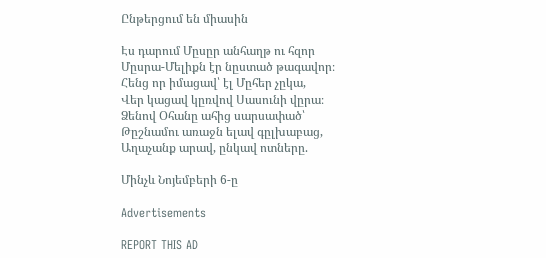Ընթերցում են միասին

Էս դարում Մըսըր անհաղթ ու հզոր
Մըսրա-Մելիքն էր նըստած թագավոր։
Հենց որ իմացավ՝ էլ Մըհեր չըկա,
Վեր կացավ կըռվով Սասունի վըրա։
Ձենով Օհանը ահից սարսափած՝
Թըշնամու առաջն ելավ գըլխաբաց,
Աղաչանք արավ, ընկավ ոտները.

Մինչև Նոյեմբերի 6-ը

Advertisements

REPORT THIS AD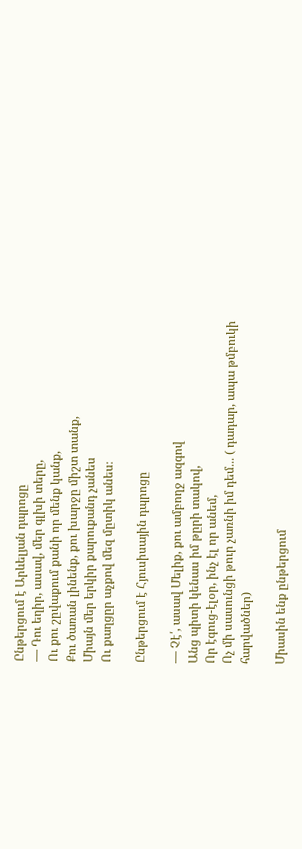Ընթերցում է Արևելյան դպրոցը
— Դու եղիր, ասավ, մեր գլխի տերը,
Ու քու շըվաքում քանի որ մենք կանք,
Քու ծառան լինենք, քու խարջը միշտ տանք,
Միայն մեր երկիր քարուքանդ չանես
Ու քաղցըր աչքով մեզ մըտիկ անես։

Ընթերցում է Հյուսիսային դպրոցը

— Չէ՛, ասավ Մելիք, քու ամբողջ ազգով
Անց պիտի կենաս իմ թըրի տակով,
Որ էգուց-էլօր, ինչ էլ որ անեմ,
Ոչ մի սասունցի թուր չառնի իմ դեմ․․․ ( դադար, ապա թմբուկի հարվածներ)

Միասին ենք ընթերցում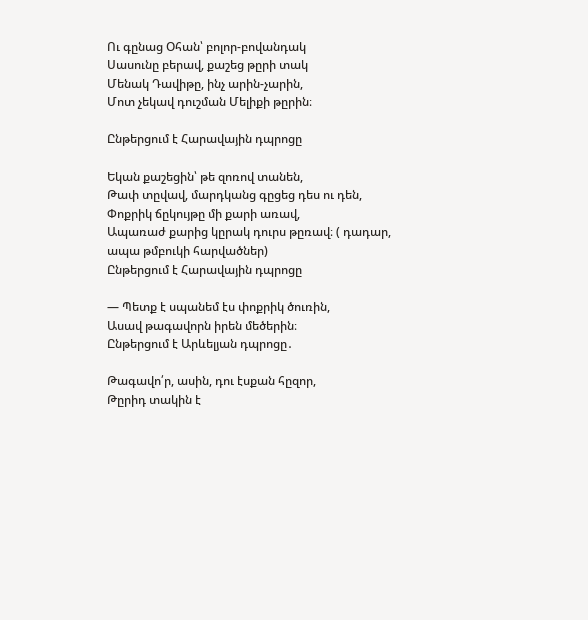Ու գընաց Օհան՝ բոլոր-բովանդակ
Սասունը բերավ, քաշեց թըրի տակ
Մենակ Դավիթը, ինչ արին-չարին,
Մոտ չեկավ դուշման Մելիքի թըրին։

Ընթերցում է Հարավային դպրոցը

Եկան քաշեցին՝ թե զոռով տանեն,
Թափ տըվավ, մարդկանց գըցեց դես ու դեն,
Փոքրիկ ճըկույթը մի քարի առավ,
Ապառաժ քարից կըրակ դուրս թըռավ։ ( դադար, ապա թմբուկի հարվածներ)
Ընթերցում է Հարավային դպրոցը

— Պետք է սպանեմ էս փոքրիկ ծուռին,
Ասավ թագավորն իրեն մեծերին։
Ընթերցում է Արևելյան դպրոցը․

Թագավո՛ր, ասին, դու էսքան հըզոր,
Թըրիդ տակին է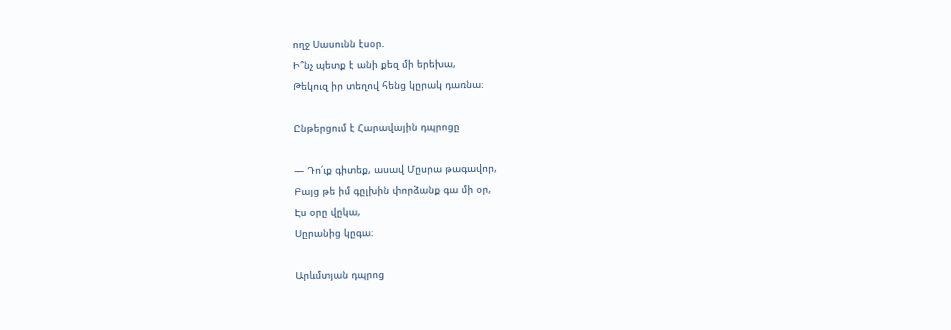ողջ Սասունն էսօր.
Ի՞նչ պետք է անի քեզ մի երեխա,
Թեկուզ իր տեղով հենց կըրակ դառնա։

Ընթերցում է Հարավային դպրոցը

— Դո՛ւք գիտեք, ասավ Մըսրա թագավոր,
Բայց թե իմ գըլխին փորձանք գա մի օր,
Էս օրը վըկա,
Սըրանից կըգա։

Արևմտյան դպրոց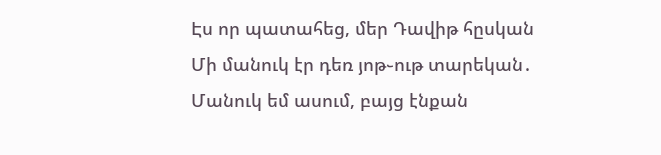Էս որ պատահեց, մեր Դավիթ հըսկան
Մի մանուկ էր դեռ յոթ֊ութ տարեկան․
Մանուկ եմ ասում, բայց էնքան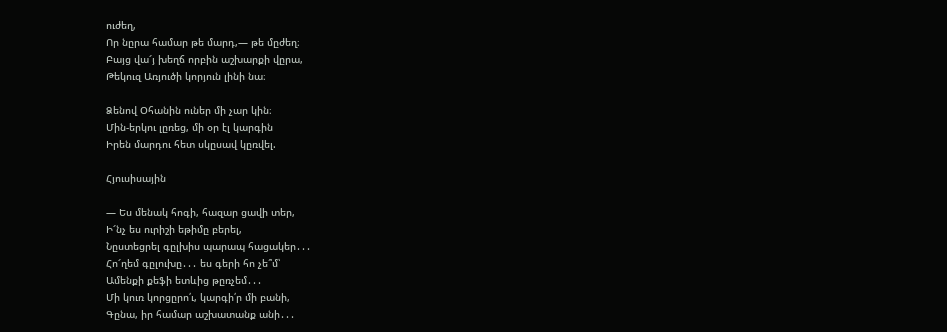ուժեղ,
Որ նըրա համար թե մարդ,— թե մըժեղ։
Բայց վա՜յ խեղճ որբին աշխարքի վըրա,
Թեկուզ Առյուծի կորյուն լինի նա։

Ձենով Օհանին ուներ մի չար կին։
Մին-երկու լըռեց, մի օր էլ կարգին
Իրեն մարդու հետ սկըսավ կըռվել.

Հյուսիսային

— Ես մենակ հոգի, հազար ցավի տեր,
Ի՜նչ ես ուրիշի եթիմը բերել,
Նըստեցրել գըլխիս պարապ հացակեր․․․
Հո՜ղեմ գըլուխը․․․ ես գերի հո չե՞մ՝
Ամենքի քեֆի ետևից թըռչեմ․․․
Մի կուռ կորցըրո՛ւ, կարգի՛ր մի բանի,
Գընա, իր համար աշխատանք անի․․․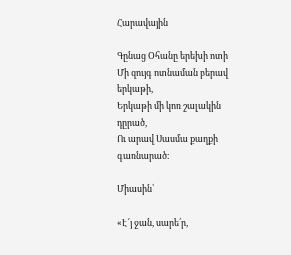Հարավային

Գընաց Օհանը երեխի ոտի
Մի զույգ ոտնաման բերավ երկաթի,
Երկաթի մի կոռ շալակին դըրած,
Ու արավ Սասմա քաղքի գառնարած։

Միասին՝

«Է՜յ ջան, սարե՛ր,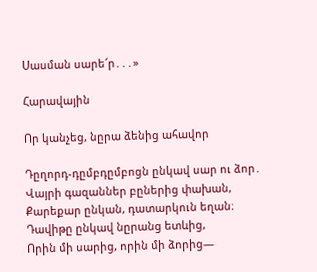Սասման սարե՜ր․․․»

Հարավային

Որ կանչեց, նըրա ձենից ահավոր

Դըղորդ-դըմբդըմբոցն ընկավ սար ու ձոր․
Վայրի գազաններ բըներից փախան,
Քարեքար ընկան, դատարկուն եղան։
Դավիթը ընկավ նըրանց ետևից,
Որին մի սարից, որին մի ձորից—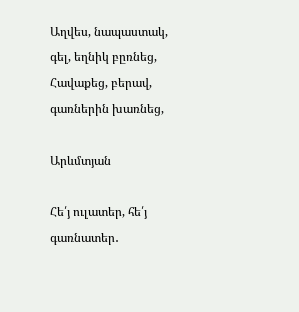Աղվես, նապաստակ, գել, եղնիկ բըռնեց,
Հավաքեց, բերավ, գառներին խառնեց,

Արևմտյան

Հե՛յ ուլատեր, հե՛յ գառնատեր․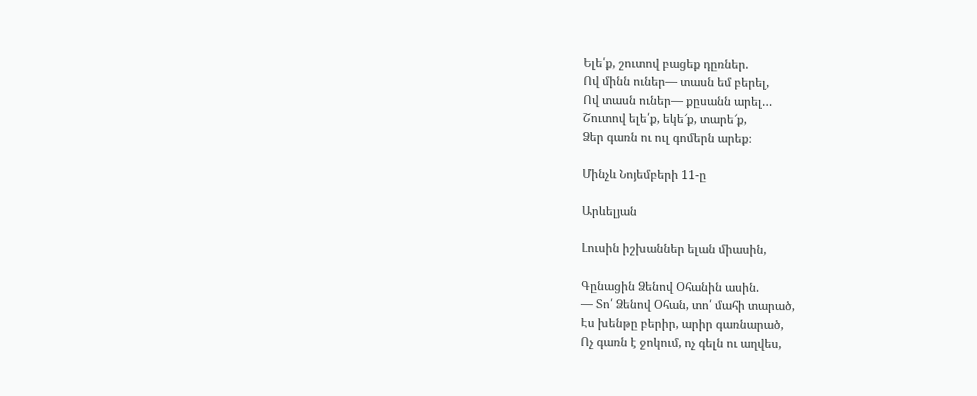Ելե՛ք, շուտով բացեք դըռներ.
Ով մինն ուներ— տասն եմ բերել,
Ով տասն ուներ— քըսանն արել…
Շուտով ելե՛ք, եկե՜ք, տարե՜ք,
Ձեր գառն ու ուլ գոմերն արեք։

Մինչև Նոյեմբերի 11-ը

Արևելյան

Լուսին իշխաններ ելան միասին,

Գընացին Ձենով Օհանին ասին.
— Տո՛ Ձենով Օհան, տո՛ մահի տարած,
Էս խենթը բերիր, արիր գառնարած,
Ոչ գառն է ջոկում, ոչ գելն ու աղվես,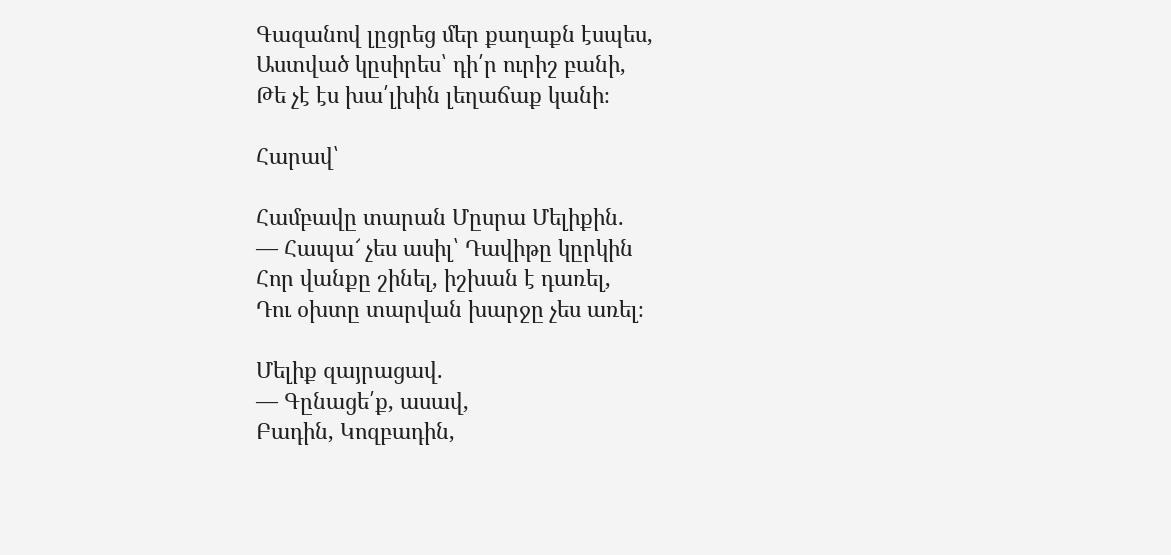Գազանով լըցրեց մեր քաղաքն էսպես,
Աստված կըսիրես՝ դի՛ր ուրիշ բանի,
Թե չէ էս խա՛լխին լեղաճաք կանի։

Հարավ՝

Համբավը տարան Մըսրա Մելիքին.
— Հապա՜ չես ասիլ՝ Դավիթը կըրկին
Հոր վանքը շինել, իշխան է դառել,
Դու օխտը տարվան խարջը չես առել։

Մելիք զայրացավ.
— Գընացե՛ք, ասավ,
Բադին, Կոզբադին,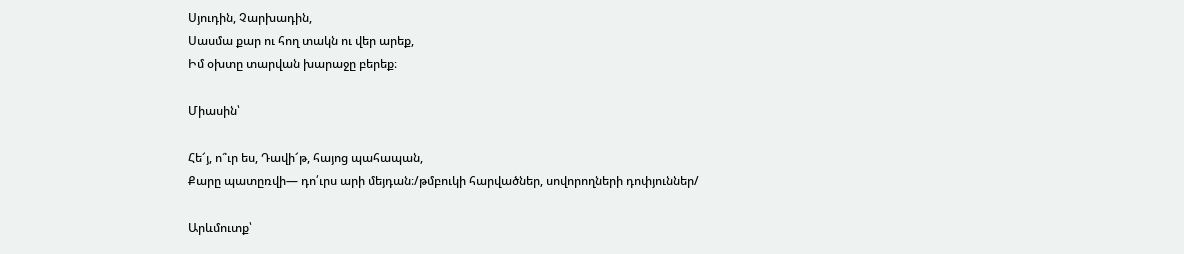Սյուդին, Չարխադին,
Սասմա քար ու հող տակն ու վեր արեք,
Իմ օխտը տարվան խարաջը բերեք։

Միասին՝

Հե՜յ, ո՞ւր ես, Դավի՜թ, հայոց պահապան,
Քարը պատըռվի— դո՛ւրս արի մեյդան։/թմբուկի հարվածներ, սովորողների դոփյուններ/

Արևմուտք՝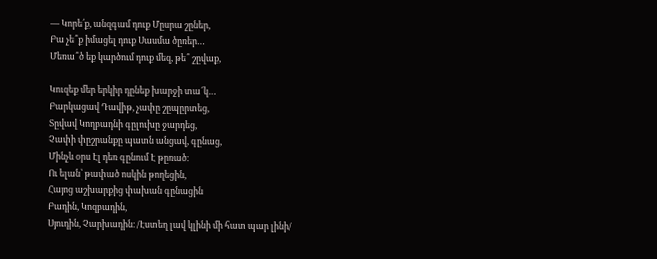— Կորե՛ք, անզգամ դուք Մըսրա շըներ,
Բա չե՞ք իմացել դուք Սասմա ծըռեր…
Մեռա՞ծ եք կարծում դուք մեզ, թե՞ շըվաք,

Կուզեք մեր երկիր դընեք խարջի տա՜կ…
Բարկացավ Դավիթ, չափը շըպըրտեց,
Տըվավ Կողբադնի գըլուխը ջարդեց,
Չափի փըշրանքը պատն անցավ, գընաց,
Մինչև օրս Էլ դեռ գընում Է թըռած։
Ու ելան՝ թափած ոսկին թողեցին,
Հայոց աշխարքից փախան գընացին
Բադին, Կոզբադին,
Սյուդին, Չարխադին։ /Էստեղ լավ կլինի մի հատ պար լինի/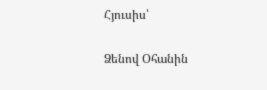Հյուսիս՝

Ձենով Օհանին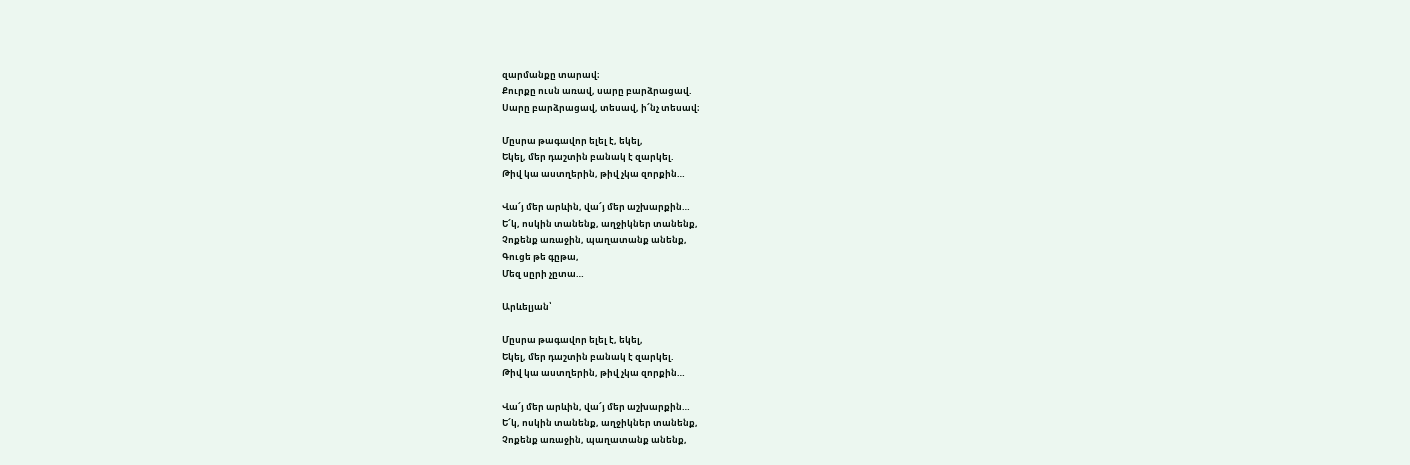զարմանքը տարավ։
Քուրքը ուսն առավ, սարը բարձրացավ.
Սարը բարձրացավ, տեսավ, ի՜նչ տեսավ։

Մըսրա թագավոր ելել է, եկել,
Եկել, մեր դաշտին բանակ է զարկել.
Թիվ կա աստղերին, թիվ չկա զորքին…

Վա՜յ մեր արևին, վա՜յ մեր աշխարքին…
Ե՜կ, ոսկին տանենք, աղջիկներ տանենք,
Չոքենք առաջին, պաղատանք անենք,
Գուցե թե գըթա,
Մեզ սըրի չըտա…

Արևելյան՝

Մըսրա թագավոր ելել է, եկել,
Եկել, մեր դաշտին բանակ է զարկել.
Թիվ կա աստղերին, թիվ չկա զորքին…

Վա՜յ մեր արևին, վա՜յ մեր աշխարքին…
Ե՜կ, ոսկին տանենք, աղջիկներ տանենք,
Չոքենք առաջին, պաղատանք անենք,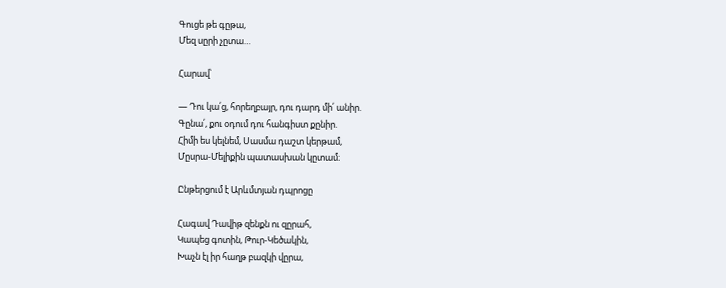Գուցե թե գըթա,
Մեզ սըրի չըտա…

Հարավ՝

— Դու կա՛ց, հորեղբայր, դու դարդ մի՛ անիր.
Գընա՛, քու օդում դու հանգիստ քընիր.
Հիմի ես կելնեմ, Սասմա դաշտ կերթամ,
Մըսրա-Մելիքին պատասխան կըտամ։

Ընթերցում է Արևմտյան դպրոցը

Հագավ Դավիթ զենքն ու զըրահ,
Կապեց գոտին, Թուր-Կեծակին,
Խաչն էլ իր հաղթ բազկի վըրա,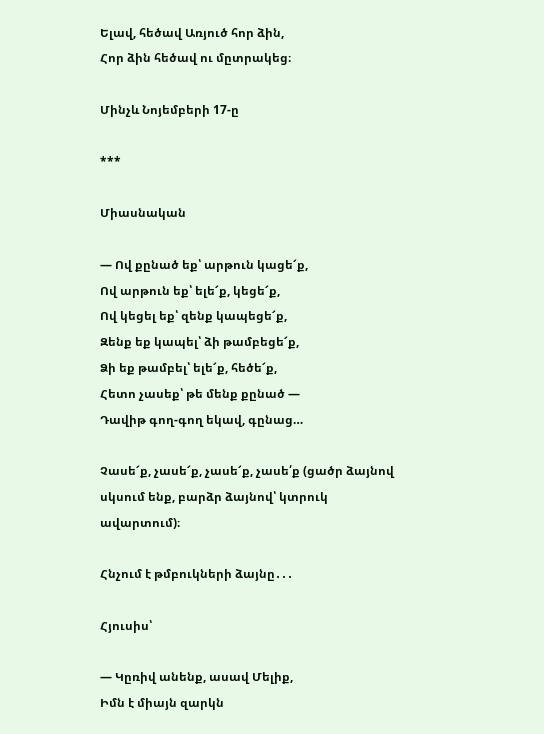Ելավ, հեծավ Առյուծ հոր ձին,
Հոր ձին հեծավ ու մըտրակեց։

Մինչև Նոյեմբերի 17-ը

***

Միասնական

— Ով քընած եք՝ արթուն կացե՜ք,
Ով արթուն եք՝ ելե՜ք, կեցե՜ք,
Ով կեցել եք՝ զենք կապեցե՜ք,
Զենք եք կապել՝ ձի թամբեցե՜ք,
Ձի եք թամբել՝ ելե՜ք, հեծե՜ք,
Հետո չասեք՝ թե մենք քընած —
Դավիթ գող-գող եկավ, գընաց…

Չասե՜ք, չասե՜ք, չասե՜ք, չասե՛ք (ցածր ձայնով սկսում ենք, բարձր ձայնով՝ կտրուկ ավարտում)։

Հնչում է թմբուկների ձայնը․․․

Հյուսիս՝

— Կըռիվ անենք, ասավ Մելիք,
Իմն է միայն զարկն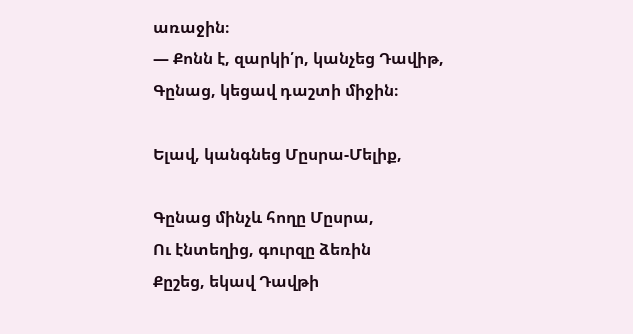առաջին։
— Քոնն է, զարկի՛ր, կանչեց Դավիթ,
Գընաց, կեցավ դաշտի միջին։

Ելավ, կանգնեց Մըսրա-Մելիք,

Գընաց մինչև հողը Մըսրա,
Ու էնտեղից, գուրզը ձեռին
Քըշեց, եկավ Դավթի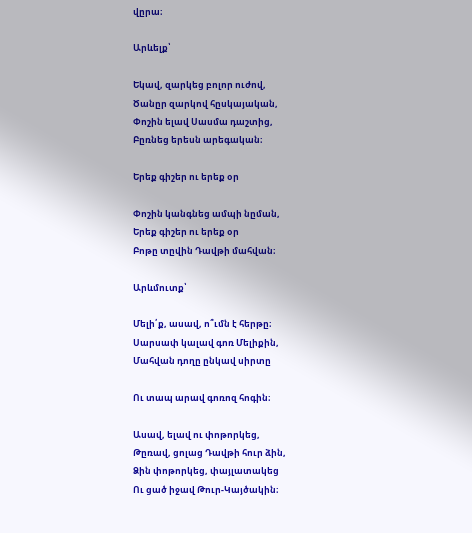վըրա։

Արևելք՝

Եկավ, զարկեց բոլոր ուժով,
Ծանըր զարկով հըսկայական,
Փոշին ելավ Սասմա դաշտից,
Բըռնեց երեսն արեգական։

Երեք գիշեր ու երեք օր

Փոշին կանգնեց ամպի նըման,
Երեք գիշեր ու երեք օր
Բոթը տըվին Դավթի մահվան։

Արևմուտք՝

Մելի՛ք, ասավ, ո՞ւմն է հերթը։
Սարսափ կալավ գոռ Մելիքին,
Մահվան դողը ընկավ սիրտը

Ու տապ արավ գոռոզ հոգին։

Ասավ, ելավ ու փոթորկեց,
Թըռավ, ցոլաց Դավթի հուր ձին,
Ձին փոթորկեց, փայլատակեց
Ու ցած իջավ Թուր-Կայծակին։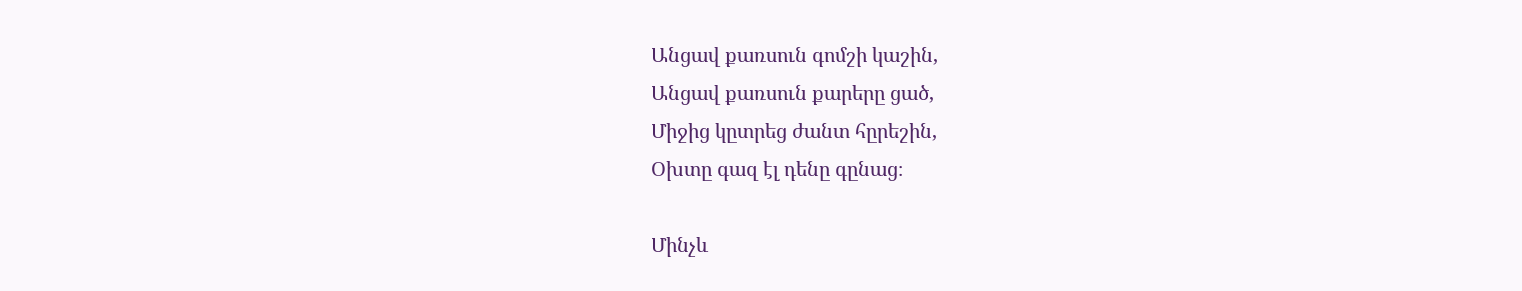Անցավ քառսուն գոմշի կաշին,
Անցավ քառսուն քարերը ցած,
Միջից կըտրեց ժանտ հըրեշին,
Օխտը գազ էլ դենը գընաց։

Մինչև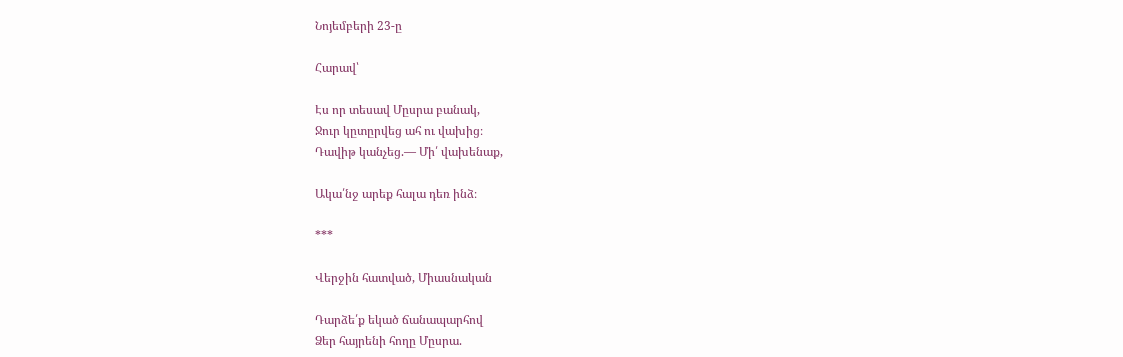Նոյեմբերի 23-ը

Հարավ՝

Էս որ տեսավ Մըսրա բանակ,
Ջուր կըտըրվեց ահ ու վախից։
Դավիթ կանչեց.— Մի՛ վախենաք,

Ակա՛նջ արեք հալա դեռ ինձ։

***

Վերջին հատված, Միասնական

Դարձե՛ք եկած ճանապարհով
Ձեր հայրենի հողը Մըսրա.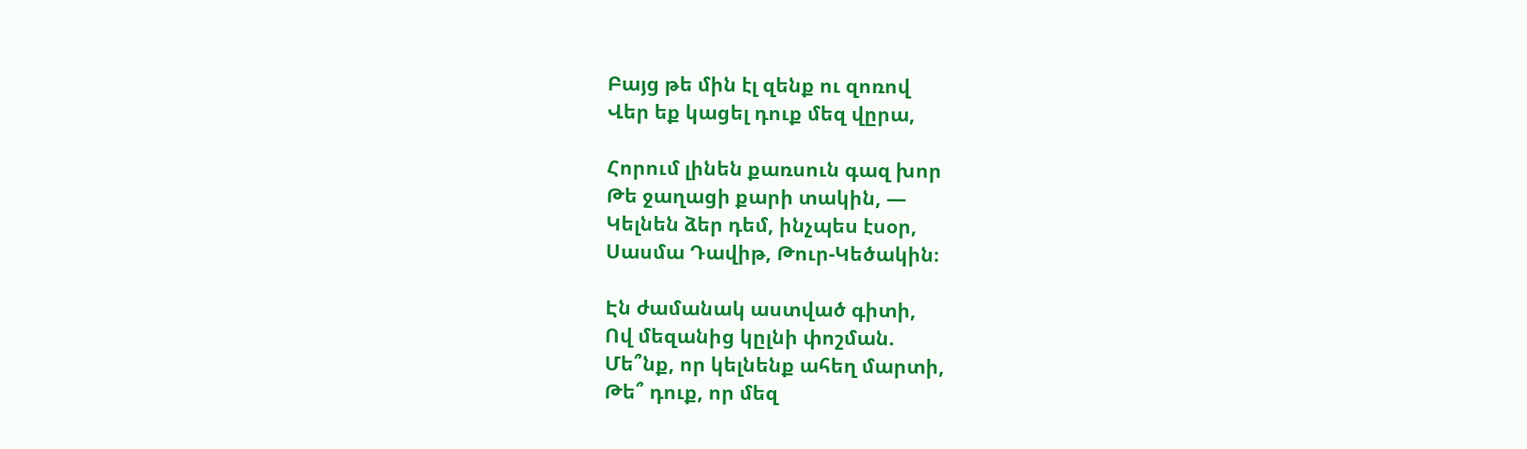Բայց թե մին էլ զենք ու զոռով
Վեր եք կացել դուք մեզ վըրա,

Հորում լինեն քառսուն գազ խոր
Թե ջաղացի քարի տակին, —
Կելնեն ձեր դեմ, ինչպես էսօր,
Սասմա Դավիթ, Թուր-Կեծակին։

Էն ժամանակ աստված գիտի,
Ով մեզանից կըլնի փոշման.
Մե՞նք, որ կելնենք ահեղ մարտի,
Թե՞ դուք, որ մեզ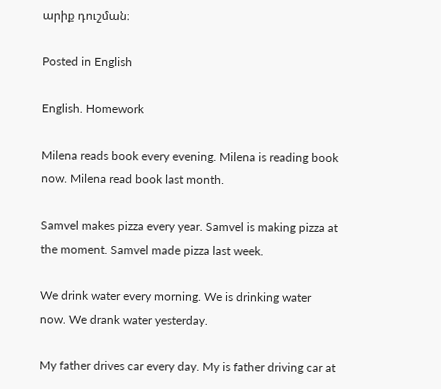արիք դուշման։

Posted in English

English. Homework

Milena reads book every evening. Milena is reading book now. Milena read book last month.

Samvel makes pizza every year. Samvel is making pizza at the moment. Samvel made pizza last week.

We drink water every morning. We is drinking water now. We drank water yesterday.

My father drives car every day. My is father driving car at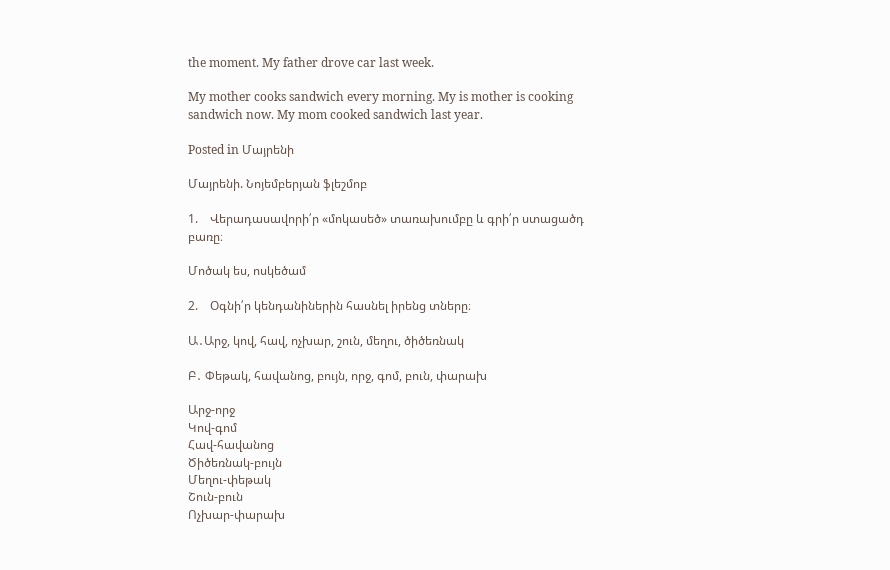the moment. My father drove car last week.

My mother cooks sandwich every morning. My is mother is cooking sandwich now. My mom cooked sandwich last year.

Posted in Մայրենի

Մայրենի. Նոյեմբերյան ֆլեշմոբ

1.    Վերադասավորի՛ր «մոկասեծ» տառախումբը և գրի՛ր ստացածդ բառը։

Մոծակ ես, ոսկեծամ

2.    Օգնի՛ր կենդանիներին հասնել իրենց տները։

Ա․Արջ, կով, հավ, ոչխար, շուն, մեղու, ծիծեռնակ

Բ․ Փեթակ, հավանոց, բույն, որջ, գոմ, բուն, փարախ

Արջ-որջ
Կով-գոմ
Հավ-հավանոց
Ծիծեռնակ-բույն
Մեղու-փեթակ
Շուն-բուն
Ոչխար-փարախ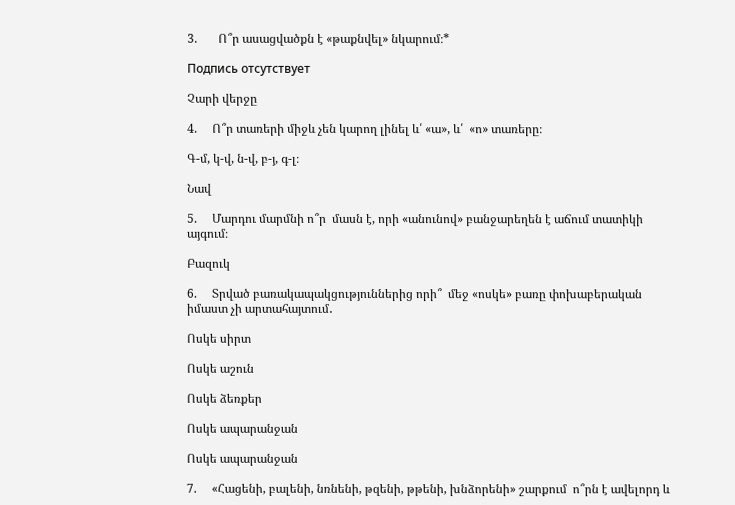3.       Ո՞ր ասացվածքն է «թաքնվել» նկարում։*

Подпись отсутствует

Չարի վերջը

4.     Ո՞ր տառերի միջև չեն կարող լինել և՛ «ա», և՛  «ո» տառերը։

Գ-մ, կ-վ, ն-վ, բ-յ, գ-լ։

Նավ

5.     Մարդու մարմնի ո՞ր  մասն է, որի «անունով» բանջարեղեն է աճում տատիկի այգում։

Բազուկ

6.     Տրված բառակապակցություններից որի՞  մեջ «ոսկե» բառը փոխաբերական իմաստ չի արտահայտում․

Ոսկե սիրտ

Ոսկե աշուն

Ոսկե ձեռքեր

Ոսկե ապարանջան

Ոսկե ապարանջան

7.     «Հացենի, բալենի, նռնենի, թզենի, թթենի, խնձորենի» շարքում  ո՞րն է ավելորդ և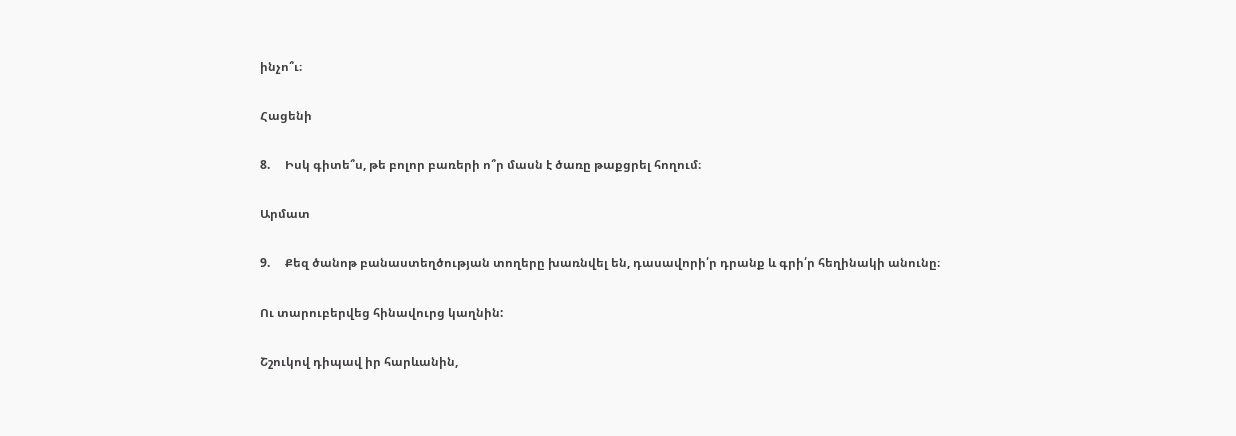ինչո՞ւ։

Հացենի

8.     Իսկ գիտե՞ս, թե բոլոր բառերի ո՞ր մասն է ծառը թաքցրել հողում։

Արմատ

9.     Քեզ ծանոթ բանաստեղծության տողերը խառնվել են, դասավորի՛ր դրանք և գրի՛ր հեղինակի անունը։

Ու տարուբերվեց հինավուրց կաղնին:

Շշուկով դիպավ իր հարևանին,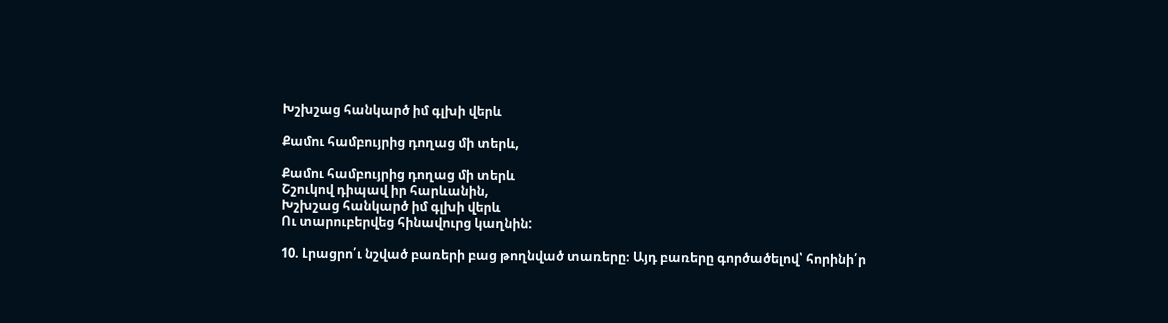Խշխշաց հանկարծ իմ գլխի վերև

Քամու համբույրից դողաց մի տերև,

Քամու համբույրից դողաց մի տերև
Շշուկով դիպավ իր հարևանին,
Խշխշաց հանկարծ իմ գլխի վերև
Ու տարուբերվեց հինավուրց կաղնին:

10. Լրացրո՛ւ նշված բառերի բաց թողնված տառերը։ Այդ բառերը գործածելով՝ հորինի՛ր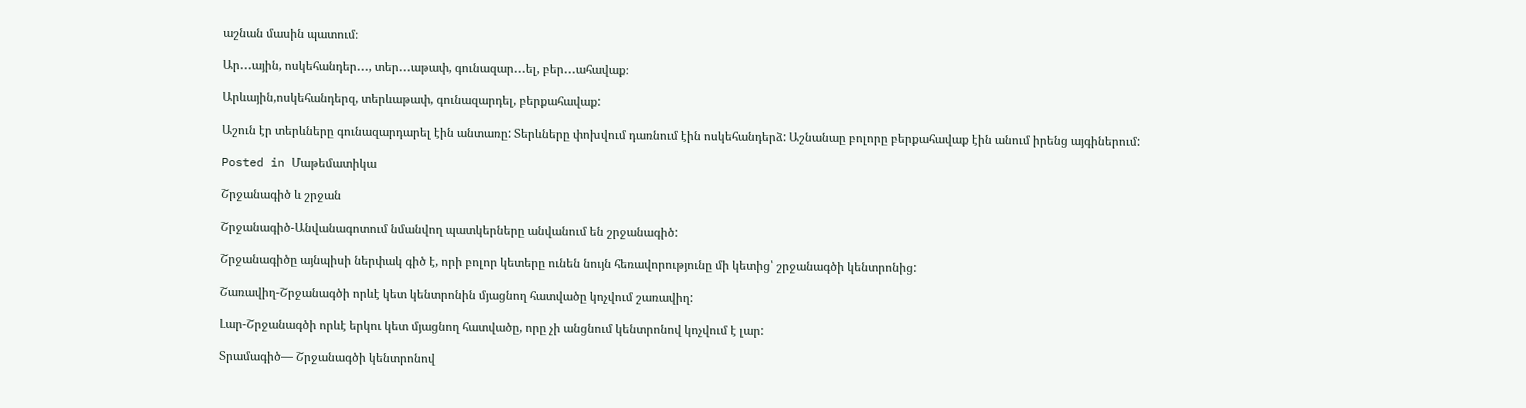աշնան մասին պատում։

Ար․․․ային, ոսկեհանդեր․․․, տեր․․․աթափ, գունազար․․․ել, բեր․․․ահավաք։

Արևային,ոսկեհանդերզ, տերևաթափ, գունազարդել, բերքահավաք:

Աշուն էր տերևները գունազարդարել էին անտառը: Տերևները փոխվում դառնում էին ոսկեհանդերձ: Աշնանաը բոլորը բերքահավաք էին անում իրենց այգիներում:

Posted in Մաթեմատիկա

Շրջանագիծ և շրջան

Շրջանագիծ-Անվանագոտում նմանվող պատկերները անվանում են շրջանագիծ:

Շրջանագիծը այնպիսի ներփակ գիծ է, որի բոլոր կետերը ունեն նույն հեռավորությունը մի կետից՝ շրջանագծի կենտրոնից:

Շառավիղ-Շրջանագծի որևէ կետ կենտրոնին մյացնող հատվածը կոչվում շառավիղ:

Լար-Շրջանագծի որևէ երկու կետ մյացնող հատվածը, որը չի անցնում կենտրոնով կոչվում է լար:

Տրամագիծ— Շրջանագծի կենտրոնով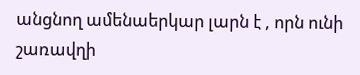անցնող ամենաերկար լարն է , որն ունի շառավղի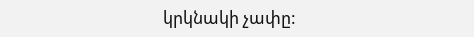կրկնակի չափը: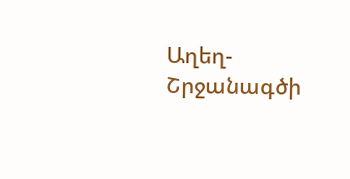Աղեղ-Շրջանագծի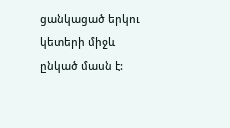ցանկացած երկու կետերի միջև ընկած մասն է: